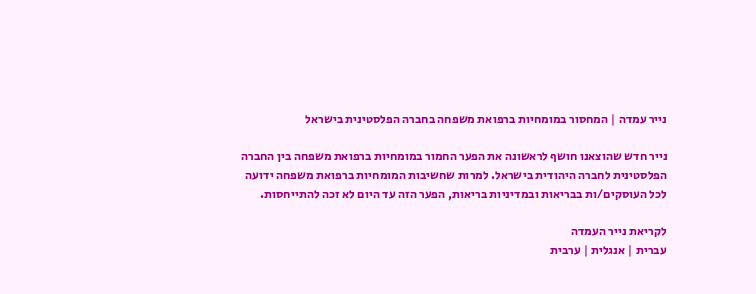נייר עמדה | המחסור במומחיות ברפואת משפחה בחברה הפלסטינית בישראל

נייר חדש שהוצאנו חושף לראשונה את הפער החמור במומחיות ברפואת משפחה בין החברה הפלסטינית לחברה היהודית בישראל. למרות שחשיבות המומחיות ברפואת משפחה ידועה לכל העוסקים/ות בבריאות ובמדיניות בריאות, הפער הזה עד היום לא זכה להתייחסות.

לקריאת נייר העמדה
עברית | אנגלית | ערבית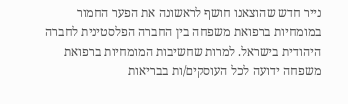נייר חדש שהוצאנו חושף לראשונה את הפער החמור במומחיות ברפואת משפחה בין החברה הפלסטינית לחברה היהודית בישראל. למרות שחשיבות המומחיות ברפואת משפחה ידועה לכל העוסקים/ות בבריאות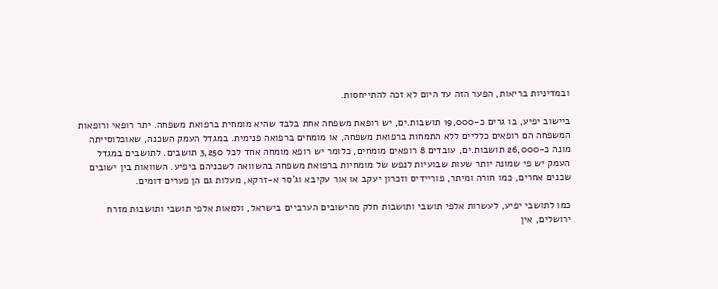ובמדיניות בריאות, הפער הזה עד היום לא זכה להתייחסות.

ביישוב יפיע, בו גרים כ-19,000 תושבות.ים, יש רופאת משפחה אחת בלבד שהיא מומחית ברפואת משפחה. יתר רופאי ורופאות המשפחה הם רופאים כלליים ללא התמחות ברפואת משפחה, או מומחים ברפואה פנימית. במגדל העמק השכנה, שאוכלוסייתה מונה כ-26,000 תושבות.ים, עובדים 8 רופאים מומחים, כלומר יש רופא מומחה אחד לכל 3,250 תושבים. לתושבים במגדל העמק יש פי שמונה יותר שעות שבועיות לנפש של מומחיות ברפואת משפחה בהשוואה לשכניהם ביפיע. השוואות בין ישובים שכנים אחרים, כמו חורה ומיתר, פוריידיס וזכרון יעקב או אור עקיבא וג'סר א-זרקא, מעלות גם הן פערים דומים.

כמו לתושבי יפיע, לעשרות אלפי תושבי ותושבות חלק מהישובים הערביים בישראל, ולמאות אלפי תושבי ותושבות מזרח ירושלים, אין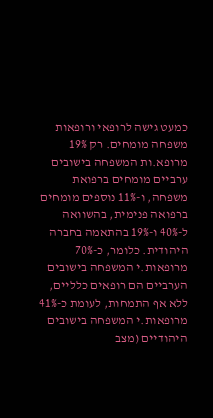כמעט גישה לרופאי ורופאות משפחה מומחים. רק 19% מרופא.ות המשפחה בישובים ערביים מומחים ברפואת משפחה, ו-11% נוספים מומחים ברפואה פנימית, בהשוואה ל-40% ו-19% בהתאמה בחברה היהודית. כלומר, כ-70% מרופאות.י המשפחה בישובים הערביים הם רופאים כלליים, ללא אף התמחות, לעומת כ-41% מרופאות.י המשפחה בישובים היהודיים (מצב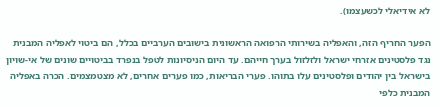לא אידיאלי לכשעצמו).

הפער החריף הזה, והאפליה בשירותי הרפואה הראשונית בישובים הערביים בכלל, הם ביטוי לאפליה המבנית נגד פלסטינים אזרחי ישראל ולזלזול בערך חייהם. עד היום הניסיונות לטפל בנפרד בביטויים שונים של אי-שויון בישראל בין יהודים ופלסטינים עלו בתוהו. פערי הבריאות, כמו פערים אחרים, לא מצטמצמים. הכרה באפליה המבנית כלפי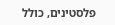פלסטינים, כולל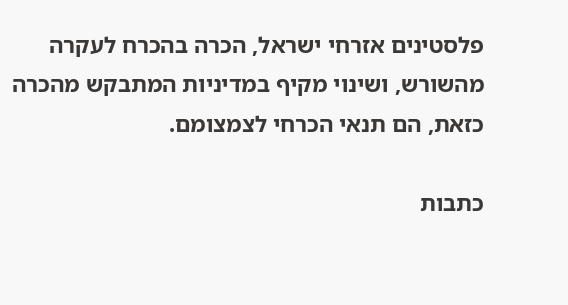פלסטינים אזרחי ישראל, הכרה בהכרח לעקרה מהשורש, ושינוי מקיף במדיניות המתבקש מהכרה כזאת, הם תנאי הכרחי לצמצומם.

כתבות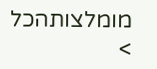מומלצותהכל >